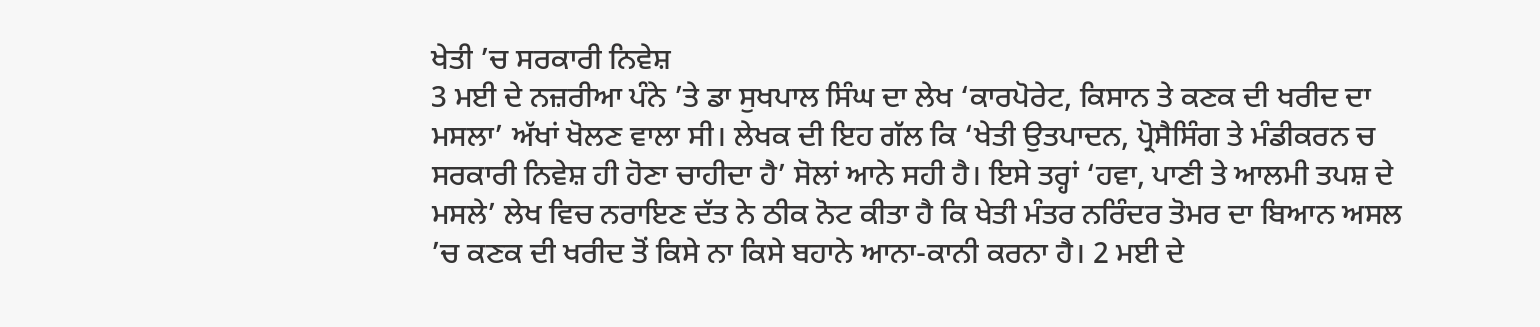ਖੇਤੀ ’ਚ ਸਰਕਾਰੀ ਨਿਵੇਸ਼
3 ਮਈ ਦੇ ਨਜ਼ਰੀਆ ਪੰਨੇ ’ਤੇ ਡਾ ਸੁਖਪਾਲ ਸਿੰਘ ਦਾ ਲੇਖ ‘ਕਾਰਪੋਰੇਟ, ਕਿਸਾਨ ਤੇ ਕਣਕ ਦੀ ਖਰੀਦ ਦਾ ਮਸਲਾ’ ਅੱਖਾਂ ਖੋਲਣ ਵਾਲਾ ਸੀ। ਲੇਖਕ ਦੀ ਇਹ ਗੱਲ ਕਿ ‘ਖੇਤੀ ਉਤਪਾਦਨ, ਪ੍ਰੋਸੈਸਿੰਗ ਤੇ ਮੰਡੀਕਰਨ ਚ ਸਰਕਾਰੀ ਨਿਵੇਸ਼ ਹੀ ਹੋਣਾ ਚਾਹੀਦਾ ਹੈ’ ਸੋਲਾਂ ਆਨੇ ਸਹੀ ਹੈ। ਇਸੇ ਤਰ੍ਹਾਂ ‘ਹਵਾ, ਪਾਣੀ ਤੇ ਆਲਮੀ ਤਪਸ਼ ਦੇ ਮਸਲੇ’ ਲੇਖ ਵਿਚ ਨਰਾਇਣ ਦੱਤ ਨੇ ਠੀਕ ਨੋਟ ਕੀਤਾ ਹੈ ਕਿ ਖੇਤੀ ਮੰਤਰ ਨਰਿੰਦਰ ਤੋਮਰ ਦਾ ਬਿਆਨ ਅਸਲ ’ਚ ਕਣਕ ਦੀ ਖਰੀਦ ਤੋਂ ਕਿਸੇ ਨਾ ਕਿਸੇ ਬਹਾਨੇ ਆਨਾ-ਕਾਨੀ ਕਰਨਾ ਹੈ। 2 ਮਈ ਦੇ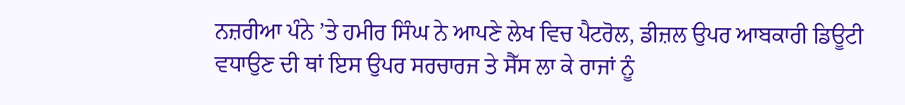ਨਜ਼ਰੀਆ ਪੰਨੇ ’ਤੇ ਹਮੀਰ ਸਿੰਘ ਨੇ ਆਪਣੇ ਲੇਖ ਵਿਚ ਪੈਟਰੋਲ, ਡੀਜ਼ਲ ਉਪਰ ਆਬਕਾਰੀ ਡਿਊਟੀ ਵਧਾਉਣ ਦੀ ਥਾਂ ਇਸ ਉਪਰ ਸਰਚਾਰਜ ਤੇ ਸੈੱਸ ਲਾ ਕੇ ਰਾਜਾਂ ਨੂੰ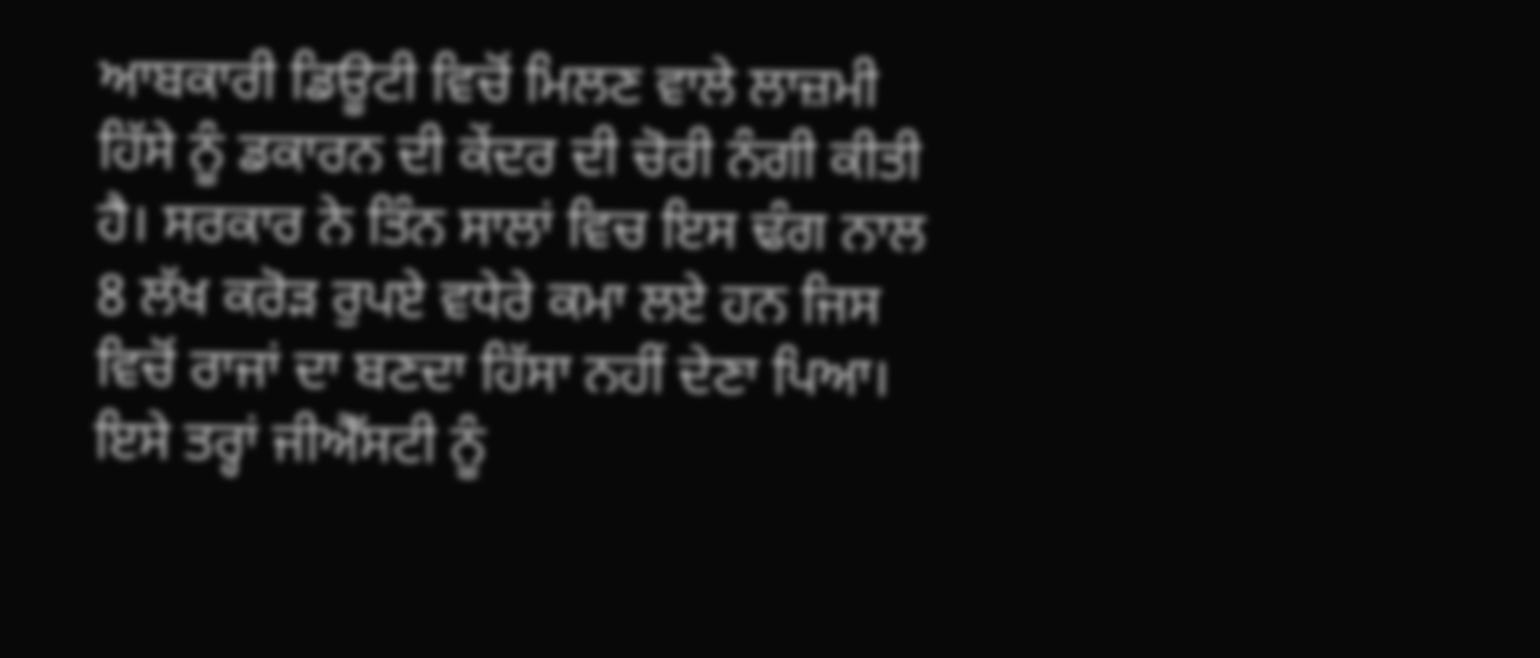ਆਬਕਾਰੀ ਡਿਊਟੀ ਵਿਚੋਂ ਮਿਲਣ ਵਾਲੇ ਲਾਜ਼ਮੀ ਹਿੱਸੇ ਨੂੰ ਡਕਾਰਨ ਦੀ ਕੇਂਦਰ ਦੀ ਚੋਰੀ ਨੰਗੀ ਕੀਤੀ ਹੈ। ਸਰਕਾਰ ਨੇ ਤਿੰਨ ਸਾਲਾਂ ਵਿਚ ਇਸ ਢੰਗ ਨਾਲ 8 ਲੱਖ ਕਰੋੜ ਰੁਪਏ ਵਧੇਰੇ ਕਮਾ ਲਏ ਹਨ ਜਿਸ ਵਿਚੋਂ ਰਾਜਾਂ ਦਾ ਬਣਦਾ ਹਿੱਸਾ ਨਹੀਂ ਦੇਣਾ ਪਿਆ। ਇਸੇ ਤਰ੍ਹਾਂ ਜੀਐੱਸਟੀ ਨੂੰ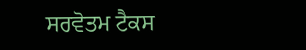ਸਰਵੋਤਮ ਟੈਕਸ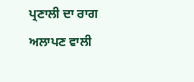ਪ੍ਰਣਾਲੀ ਦਾ ਰਾਗ ਅਲਾਪਣ ਵਾਲੀ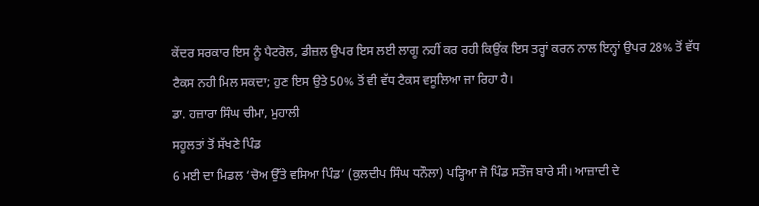ਕੇਂਦਰ ਸਰਕਾਰ ਇਸ ਨੂੰ ਪੈਟਰੋਲ, ਡੀਜ਼ਲ ਉਪਰ ਇਸ ਲਈ ਲਾਗੂ ਨਹੀਂ ਕਰ ਰਹੀ ਕਿਉਂਕ ਇਸ ਤਰ੍ਹਾਂ ਕਰਨ ਨਾਲ ਇਨ੍ਹਾਂ ਉਪਰ 28% ਤੋਂ ਵੱਧ ਟੈਕਸ ਨਹੀ ਮਿਲ ਸਕਦਾ; ਹੁਣ ਇਸ ਉਤੇ 50% ਤੋਂ ਵੀ ਵੱਧ ਟੈਕਸ ਵਸੂਲਿਆ ਜਾ ਰਿਹਾ ਹੈ।
ਡਾ. ਹਜ਼ਾਰਾ ਸਿੰਘ ਚੀਮਾ, ਮੁਹਾਲੀ
ਸਹੂਲਤਾਂ ਤੋਂ ਸੱਖਣੇ ਪਿੰਡ
6 ਮਈ ਦਾ ਮਿਡਲ ‘ਚੋਅ ਉੱਤੇ ਵਸਿਆ ਪਿੰਡ’ (ਕੁਲਦੀਪ ਸਿੰਘ ਧਨੌਲਾ) ਪੜ੍ਹਿਆ ਜੋ ਪਿੰਡ ਸਤੌਜ ਬਾਰੇ ਸੀ। ਆਜ਼ਾਦੀ ਦੇ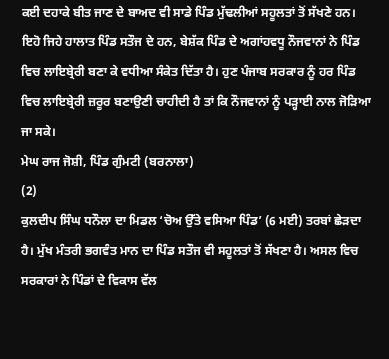ਕਈ ਦਹਾਕੇ ਬੀਤ ਜਾਣ ਦੇ ਬਾਅਦ ਵੀ ਸਾਡੇ ਪਿੰਡ ਮੁੱਢਲੀਆਂ ਸਹੂਲਤਾਂ ਤੋਂ ਸੱਖਣੇ ਹਨ। ਇਹੋ ਜਿਹੇ ਹਾਲਾਤ ਪਿੰਡ ਸਤੌਜ ਦੇ ਹਨ, ਬੇਸ਼ੱਕ ਪਿੰਡ ਦੇ ਅਗਾਂਹਵਧੂ ਨੌਜਵਾਨਾਂ ਨੇ ਪਿੰਡ ਵਿਚ ਲਾਇਬ੍ਰੇਰੀ ਬਣਾ ਕੇ ਵਧੀਆ ਸੰਕੇਤ ਦਿੱਤਾ ਹੈ। ਹੁਣ ਪੰਜਾਬ ਸਰਕਾਰ ਨੂੰ ਹਰ ਪਿੰਡ ਵਿਚ ਲਾਇਬ੍ਰੇਰੀ ਜ਼ਰੂਰ ਬਣਾਉਣੀ ਚਾਹੀਦੀ ਹੈ ਤਾਂ ਕਿ ਨੌਜਵਾਨਾਂ ਨੂੰ ਪੜ੍ਹਾਈ ਨਾਲ ਜੋੜਿਆ ਜਾ ਸਕੇ।
ਮੇਘ ਰਾਜ ਜੋਸ਼ੀ, ਪਿੰਡ ਗੁੰਮਟੀ (ਬਰਨਾਲਾ)
(2)
ਕੁਲਦੀਪ ਸਿੰਘ ਧਨੌਲਾ ਦਾ ਮਿਡਲ ‘ਚੋਅ ਉੱਤੇ ਵਸਿਆ ਪਿੰਡ’ (6 ਮਈ) ਤਰਬਾਂ ਛੇੜਦਾ ਹੈ। ਮੁੱਖ ਮੰਤਰੀ ਭਗਵੰਤ ਮਾਨ ਦਾ ਪਿੰਡ ਸਤੌਜ ਵੀ ਸਹੂਲਤਾਂ ਤੋਂ ਸੱਖਣਾ ਹੈ। ਅਸਲ ਵਿਚ ਸਰਕਾਰਾਂ ਨੇ ਪਿੰਡਾਂ ਦੇ ਵਿਕਾਸ ਵੱਲ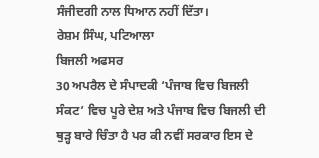ਸੰਜੀਦਗੀ ਨਾਲ ਧਿਆਨ ਨਹੀਂ ਦਿੱਤਾ।
ਰੇਸ਼ਮ ਸਿੰਘ, ਪਟਿਆਲਾ
ਬਿਜਲੀ ਅਫਸਰ
30 ਅਪਰੈਲ ਦੇ ਸੰਪਾਦਕੀ ‘ਪੰਜਾਬ ਵਿਚ ਬਿਜਲੀ ਸੰਕਟ’ ਵਿਚ ਪੂਰੇ ਦੇਸ਼ ਅਤੇ ਪੰਜਾਬ ਵਿਚ ਬਿਜਲੀ ਦੀ ਥੁੜ੍ਹ ਬਾਰੇ ਚਿੰਤਾ ਹੈ ਪਰ ਕੀ ਨਵੀਂ ਸਰਕਾਰ ਇਸ ਦੇ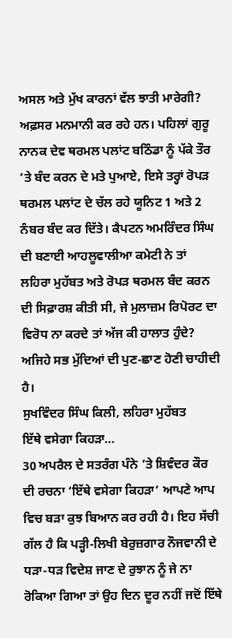ਅਸਲ ਅਤੇ ਮੁੱਖ ਕਾਰਨਾਂ ਵੱਲ ਝਾਤੀ ਮਾਰੇਗੀ? ਅਫ਼ਸਰ ਮਨਮਾਨੀ ਕਰ ਰਹੇ ਹਨ। ਪਹਿਲਾਂ ਗੁਰੂ ਨਾਨਕ ਦੇਵ ਥਰਮਲ ਪਲਾਂਟ ਬਠਿੰਡਾ ਨੂੰ ਪੱਕੇ ਤੌਰ ’ਤੇ ਬੰਦ ਕਰਨ ਦੇ ਮਤੇ ਪੁਆਏ, ਇਸੇ ਤਰ੍ਹਾਂ ਰੋਪੜ ਥਰਮਲ ਪਲਾਂਟ ਦੇ ਚੱਲ ਰਹੇ ਯੂਨਿਟ 1 ਅਤੇ 2 ਨੰਬਰ ਬੰਦ ਕਰ ਦਿੱਤੇ। ਕੈਪਟਨ ਅਮਰਿੰਦਰ ਸਿੰਘ ਦੀ ਬਣਾਈ ਆਹਲੂਵਾਲੀਆ ਕਮੇਟੀ ਨੇ ਤਾਂ ਲਹਿਰਾ ਮੁਹੱਬਤ ਅਤੇ ਰੋਪੜ ਥਰਮਲ ਬੰਦ ਕਰਨ ਦੀ ਸਿਫ਼ਾਰਸ਼ ਕੀਤੀ ਸੀ, ਜੇ ਮੁਲਾਜ਼ਮ ਰਿਪੋਰਟ ਦਾ ਵਿਰੋਧ ਨਾ ਕਰਦੇ ਤਾਂ ਅੱਜ ਕੀ ਹਾਲਾਤ ਹੁੰਦੇ? ਅਜਿਹੇ ਸਭ ਮੁੱਦਿਆਂ ਦੀ ਪੁਣ-ਛਾਣ ਹੋਣੀ ਚਾਹੀਦੀ ਹੈ।
ਸੁਖਵਿੰਦਰ ਸਿੰਘ ਕਿਲੀ, ਲਹਿਰਾ ਮੁਹੱਬਤ
ਇੱਥੇ ਵਸੇਗਾ ਕਿਹੜਾ…
30 ਅਪਰੈਲ ਦੇ ਸਤਰੰਗ ਪੰਨੇ ’ਤੇ ਸ਼ਿਵੰਦਰ ਕੌਰ ਦੀ ਰਚਨਾ ‘ਇੱਥੇ ਵਸੇਗਾ ਕਿਹੜਾ’ ਆਪਣੇ ਆਪ ਵਿਚ ਬੜਾ ਕੁਝ ਬਿਆਨ ਕਰ ਰਹੀ ਹੈ। ਇਹ ਸੱਚੀ ਗੱਲ ਹੈ ਕਿ ਪੜ੍ਹੀ-ਲਿਖੀ ਬੇਰੁਜ਼ਗਾਰ ਨੌਜਵਾਨੀ ਦੇ ਧੜਾ-ਧੜ ਵਿਦੇਸ਼ ਜਾਣ ਦੇ ਰੁਝਾਨ ਨੂੰ ਜੇ ਨਾ ਰੋਕਿਆ ਗਿਆ ਤਾਂ ਉਹ ਦਿਨ ਦੂਰ ਨਹੀਂ ਜਦੋਂ ਇੱਥੇ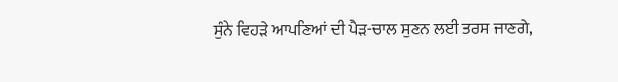ਸੁੰਨੇ ਵਿਹੜੇ ਆਪਣਿਆਂ ਦੀ ਪੈੜ-ਚਾਲ ਸੁਣਨ ਲਈ ਤਰਸ ਜਾਣਗੇ,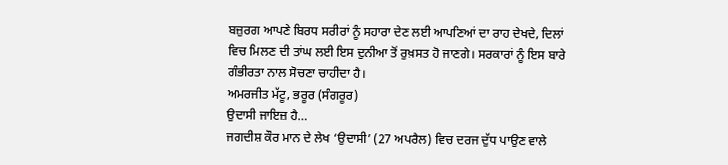ਬਜ਼ੁਰਗ ਆਪਣੇ ਬਿਰਧ ਸਰੀਰਾਂ ਨੂੰ ਸਹਾਰਾ ਦੇਣ ਲਈ ਆਪਣਿਆਂ ਦਾ ਰਾਹ ਦੇਖਦੇ, ਦਿਲਾਂ ਵਿਚ ਮਿਲਣ ਦੀ ਤਾਂਘ ਲਈ ਇਸ ਦੁਨੀਆ ਤੋਂ ਰੁਖ਼ਸਤ ਹੋ ਜਾਣਗੇ। ਸਰਕਾਰਾਂ ਨੂੰ ਇਸ ਬਾਰੇ ਗੰਭੀਰਤਾ ਨਾਲ ਸੋਚਣਾ ਚਾਹੀਦਾ ਹੈ।
ਅਮਰਜੀਤ ਮੱਟੂ, ਭਰੂਰ (ਸੰਗਰੂਰ)
ਉਦਾਸੀ ਜਾਇਜ਼ ਹੈ…
ਜਗਦੀਸ਼ ਕੌਰ ਮਾਨ ਦੇ ਲੇਖ ‘ਉਦਾਸੀ’ (27 ਅਪਰੈਲ) ਵਿਚ ਦਰਜ ਦੁੱਧ ਪਾਉਣ ਵਾਲੇ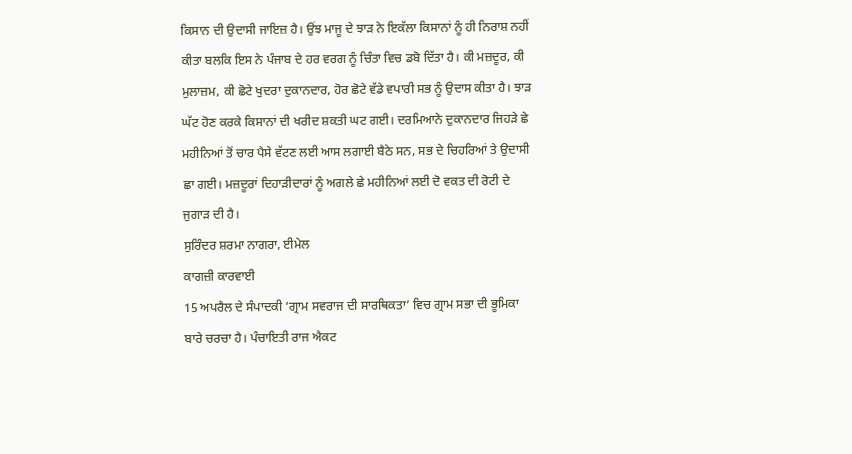ਕਿਸਾਨ ਦੀ ਉਦਾਸੀ ਜਾਇਜ਼ ਹੈ। ਉਂਝ ਮਾਜੂ ਦੇ ਝਾੜ ਨੇ ਇਕੱਲਾ ਕਿਸਾਨਾਂ ਨੂੰ ਹੀ ਨਿਰਾਸ਼ ਨਹੀਂ ਕੀਤਾ ਬਲਕਿ ਇਸ ਨੇ ਪੰਜਾਬ ਦੇ ਹਰ ਵਰਗ ਨੂੰ ਚਿੰਤਾ ਵਿਚ ਡਬੋ ਦਿੱਤਾ ਹੈ। ਕੀ ਮਜ਼ਦੂਰ, ਕੀ ਮੁਲਾਜ਼ਮ, ਕੀ ਛੋਟੇ ਖੁਦਰਾ ਦੁਕਾਨਦਾਰ, ਹੋਰ ਛੋਟੇ ਵੱਡੇ ਵਪਾਰੀ ਸਭ ਨੂੰ ਉਦਾਸ ਕੀਤਾ ਹੈ। ਝਾੜ ਘੱਟ ਹੋਣ ਕਰਕੇ ਕਿਸਾਨਾਂ ਦੀ ਖਰੀਦ ਸ਼ਕਤੀ ਘਟ ਗਈ। ਦਰਮਿਆਨੇ ਦੁਕਾਨਦਾਰ ਜਿਹੜੇ ਛੇ ਮਹੀਨਿਆਂ ਤੋਂ ਚਾਰ ਪੈਸੇ ਵੱਟਣ ਲਈ ਆਸ ਲਗਾਈ ਬੈਠੇ ਸਨ, ਸਭ ਦੇ ਚਿਹਰਿਆਂ ਤੇ ਉਦਾਸੀ ਛਾ ਗਈ। ਮਜ਼ਦੂਰਾਂ ਦਿਹਾੜੀਦਾਰਾਂ ਨੂੰ ਅਗਲੇ ਛੇ ਮਹੀਨਿਆਂ ਲਈ ਦੋ ਵਕਤ ਦੀ ਰੋਟੀ ਦੇ ਜੁਗਾੜ ਦੀ ਹੈ।
ਸੁਰਿੰਦਰ ਸ਼ਰਮਾ ਨਾਗਰਾ, ਈਮੇਲ
ਕਾਗਜ਼ੀ ਕਾਰਵਾਈ
15 ਅਪਰੈਲ ਦੇ ਸੰਪਾਦਕੀ ‘ਗ੍ਰਾਮ ਸਵਰਾਜ ਦੀ ਸਾਰਥਿਕਤਾ’ ਵਿਚ ਗ੍ਰਾਮ ਸਭਾ ਦੀ ਭੂਮਿਕਾ ਬਾਰੇ ਚਰਚਾ ਹੈ। ਪੰਚਾਇਤੀ ਰਾਜ ਐਕਟ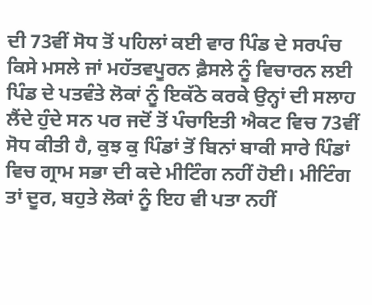ਦੀ 73ਵੀਂ ਸੋਧ ਤੋਂ ਪਹਿਲਾਂ ਕਈ ਵਾਰ ਪਿੰਡ ਦੇ ਸਰਪੰਚ ਕਿਸੇ ਮਸਲੇ ਜਾਂ ਮਹੱਤਵਪੂਰਨ ਫ਼ੈਸਲੇ ਨੂੰ ਵਿਚਾਰਨ ਲਈ ਪਿੰਡ ਦੇ ਪਤਵੰਤੇ ਲੋਕਾਂ ਨੂੰ ਇਕੱਠੇ ਕਰਕੇ ਉਨ੍ਹਾਂ ਦੀ ਸਲਾਹ ਲੈਂਦੇ ਹੁੰਦੇ ਸਨ ਪਰ ਜਦੋਂ ਤੋਂ ਪੰਚਾਇਤੀ ਐਕਟ ਵਿਚ 73ਵੀਂ ਸੋਧ ਕੀਤੀ ਹੈ, ਕੁਝ ਕੁ ਪਿੰਡਾਂ ਤੋਂ ਬਿਨਾਂ ਬਾਕੀ ਸਾਰੇ ਪਿੰਡਾਂ ਵਿਚ ਗ੍ਰਾਮ ਸਭਾ ਦੀ ਕਦੇ ਮੀਟਿੰਗ ਨਹੀਂ ਹੋਈ। ਮੀਟਿੰਗ ਤਾਂ ਦੂਰ, ਬਹੁਤੇ ਲੋਕਾਂ ਨੂੰ ਇਹ ਵੀ ਪਤਾ ਨਹੀਂ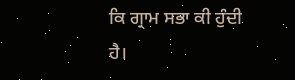ਕਿ ਗ੍ਰਾਮ ਸਭਾ ਕੀ ਹੁੰਦੀ ਹੈ।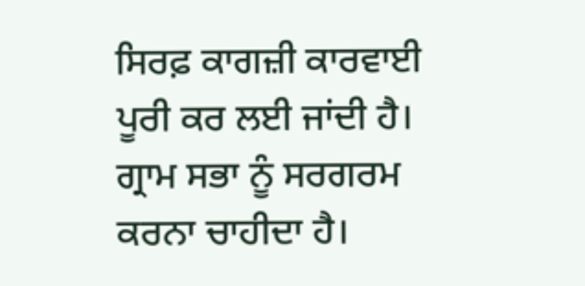ਸਿਰਫ਼ ਕਾਗਜ਼ੀ ਕਾਰਵਾਈ ਪੂਰੀ ਕਰ ਲਈ ਜਾਂਦੀ ਹੈ। ਗ੍ਰਾਮ ਸਭਾ ਨੂੰ ਸਰਗਰਮ ਕਰਨਾ ਚਾਹੀਦਾ ਹੈ।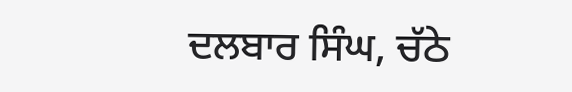ਦਲਬਾਰ ਸਿੰਘ, ਚੱਠੇ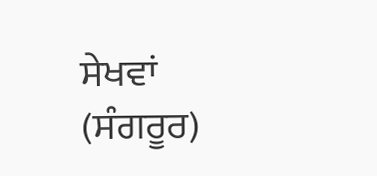ਸੇਖਵਾਂ (ਸੰਗਰੂਰ)